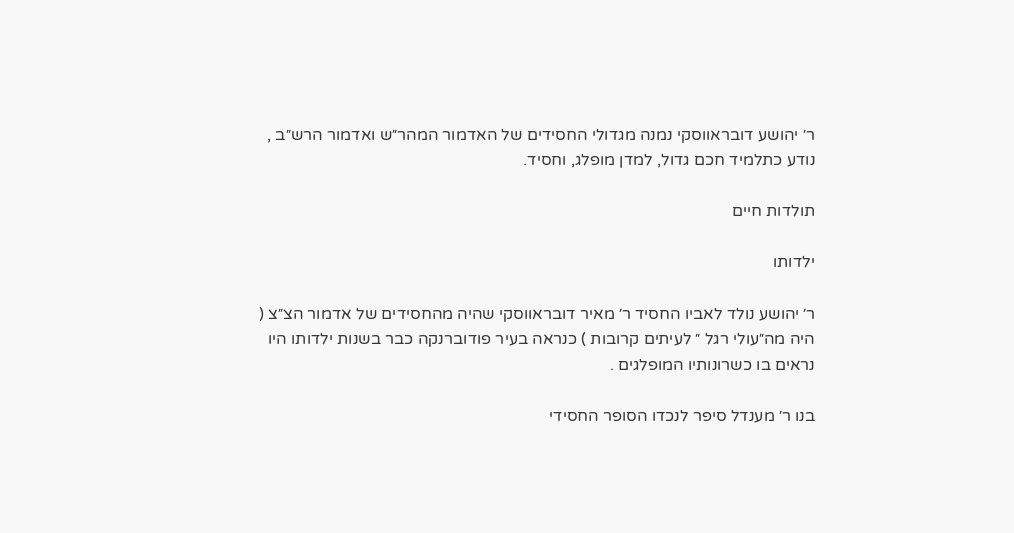ר׳ יהושע דובראווסקי נמנה מגדולי החסידים של האדמור המהר״ש ואדמור הרש״ב , נודע כתלמיד חכם גדול, למדן מופלג, וחסיד.

תולדות חיים

ילדותו

ר׳ יהושע נולד לאביו החסיד ר׳ מאיר דובראווסקי שהיה מהחסידים של אדמור הצ״צ ( היה מה״עולי רגל ״ לעיתים קרובות ) כנראה בעיר פודוברנקה כבר בשנות ילדותו היו נראים בו כשרונותיו המופלגים .

בנו ר׳ מענדל סיפר לנכדו הסופר החסידי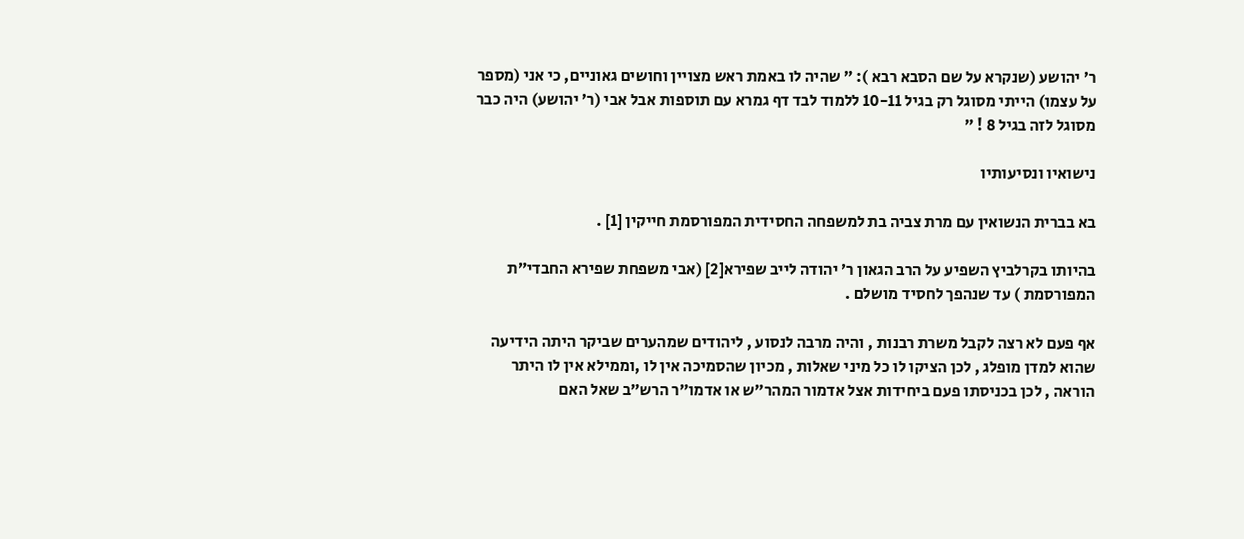ר׳ יהושע (שנקרא על שם הסבא רבא ): ״ שהיה לו באמת ראש מצויין וחושים גאוניים, כי אני (מספר על עצמו) הייתי מסוגל רק בגיל 10-11 ללמוד לבד דף גמרא עם תוספות אבל אבי (ר׳ יהושע) היה כבר מסוגל לזה בגיל 8 ! ״

נישואיו ונסיעותיו

בא בברית הנשואין עם מרת צביה בת למשפחה החסידית המפורסמת חייקין [1] .

בהיותו בקרלביץ השפיע על הרב הגאון ר׳ יהודה לייב שפירא[2] (אבי משפחת שפירא החבדי״ת המפורסמת ) עד שנהפך לחסיד מושלם .

אף פעם לא רצה לקבל משרת רבנות , והיה מרבה לנסוע , ליהודים שמהערים שביקר היתה הידיעה שהוא למדן מופלג , לכן הציקו לו כל מיני שאלות , מכיון שהסמיכה אין לו ,וממילא אין לו היתר הוראה , לכן בכניסתו פעם ביחידות אצל אדמור המהר״ש או אדמו״ר הרש״ב שאל האם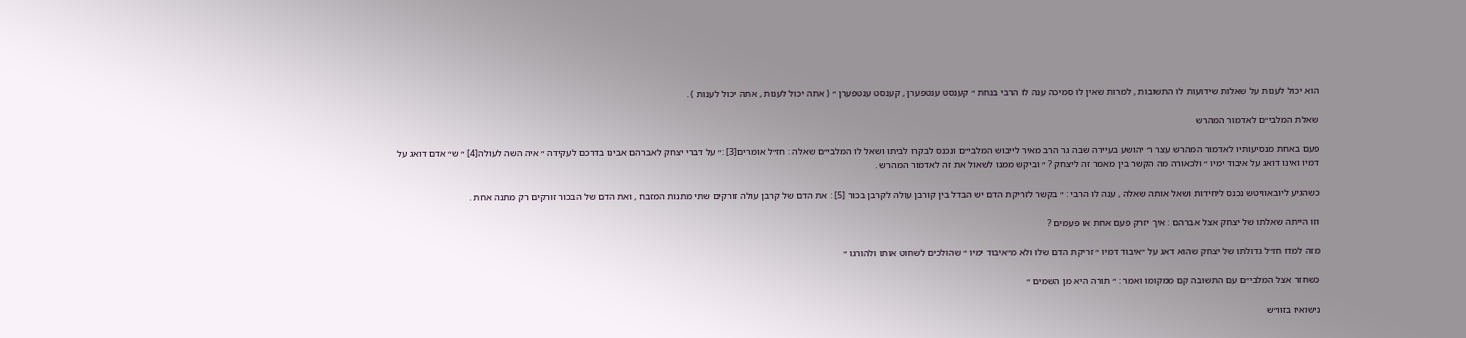הוא יכול לענות על שאלות שידועות לו התשובות , למרות שאין לו סמיכה ענה לו הרבי בנחת ״ קענסט ענטפערן , קענסט ענטפערן ״ ( אתה יכול לענות , אתה יכול לענות ) .

שאלת המלבי״ם לאדמור המהרש

פעם באחת מנסיעותיו לאדמור המהרש עצר ר׳ יהושע בעיירה שבה גר הרב מאיר לייבוש המלבי״ם ונכנס לבקרו לביתו ושאל לו המלבי״ם שאלה : חז״ל אומרים[3] :״ על דברי יצחק לאברהם אבינו בדרכם לעקידה ״ איה השה לעולה[4] ״ ש״ אדם דואג על דמיו ואינו דואג על איבוד ימיו ״ ולכאורה מה הקשר בין מאמר זה ליצחק ? ״ וביקש ממנו לשאול את זה לאדמור המהרש .

כשהגיע ליובאוויטש נכנס ליחידות ושאל אותה שאלה , ענה לו הרבי : ״ בקשר לזריקת הדם יש הבדל בין קורבן עולה לקרבן בכור [5] : את הדם של קרבן עולה זורקים שתי מתנות המזבח , ואת הדם של הבכור זורקים רק מתנה אחת .

וזו הייתה שאלתו של יצחק אצל אברהם : איך יזרק פעם אחת או פעמים ?

מזה למדו חז״ל גדולתו של יצחק שהוא דאג על ״איבוד דמיו ״ זריקת הדם שלו ולא מ״איבוד ימיו ״ שהולכים לשחוט אותו ולהורגו ״

כשחזר אצל המלבי״ם עם התשובה קם ממקומו ואמר : ״ תורה היא מן השמים ״

נישואיו בזוו״ש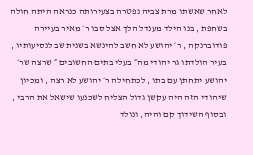לאחר שאשתו מרת צביה נפטרה בצעירותה כנראה היתה חולה בשחפת , בנו הילד מענדל הלך אצל סבו ר׳ מאיר בעיירה פודוברנקה , ר׳ יהושע לא חשב להינשא בשנית שב לנסיעותיו , בעיר הולדתו גר יהודי מה״ בעלי בתים החשובים ״ שרצה שר׳ יהושע יתחתן עם בתו , לכתחילה ר׳ יהושע לא רצה , ומכיון שיהודי הזה היה עקשן גדול הצליח לשכנעו שישאל את הרבי , ובסוף השידוך קם והיה, ונולד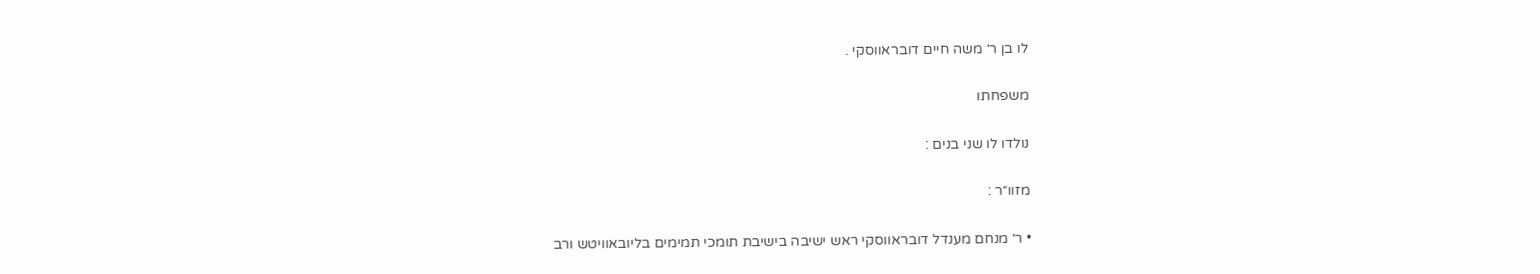לו בן ר׳ משה חיים דובראווסקי .

משפחתו

נולדו לו שני בנים :

מזוו״ר :

• ר׳ מנחם מענדל דובראווסקי ראש ישיבה בישיבת תומכי תמימים בליובאוויטש ורב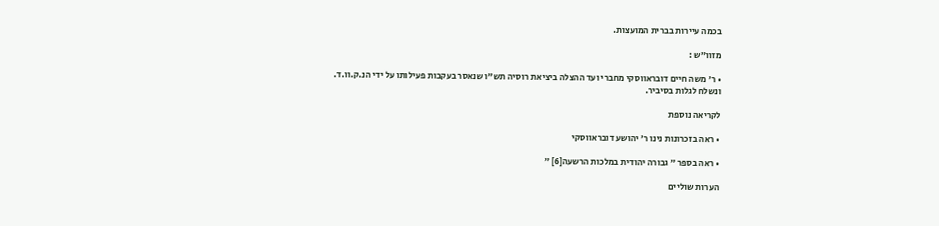בכמה עיירות בברית המועצות.

מזוו״ש :

• ר׳ משה חיים דובראווסקי מחברי ועד ההצלה ביציאת רוסיה תש"ו שנאסר בעקבות פעילותו על ידי הנ.ק.וו.ד. ונשלח לגלות בסיביר.

לקריאה נוספת

• ראה בזכרונות נינו ר׳ יהושע דובראווסקי

• ראה בספר ״ גבורה יהודית במלכות הרשעה[6] ״

הערות שוליים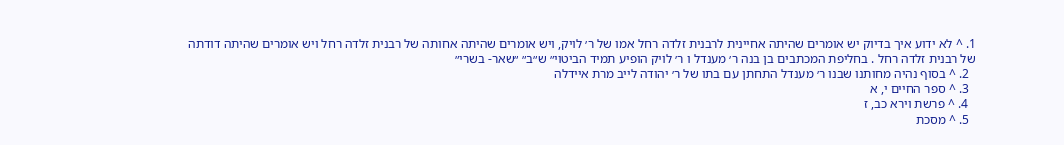1. ^ לא ידוע איך בדיוק יש אומרים שהיתה אחיינית לרבנית זלדה רחל אמו של ר׳ לויק, ויש אומרים שהיתה אחותה של רבנית זלדה רחל ויש אומרים שהיתה דודתה של רבנית זלדה רחל . בחליפת המכתבים בן בנה ר׳ מענדל ו ר׳ לויק הופיע תמיד הביטוי״ ש״ב״ ״שאר- בשרי״
  2. ^ בסוף נהיה מחותנו שבנו ר׳ מענדל התחתן עם בתו של ר׳ יהודה לייב מרת איידלה
  3. ^ ספר החיים י, א
  4. ^ פרשת וירא כב, ז
  5. ^ מסכת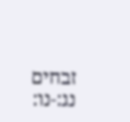זבחים נג:-נו: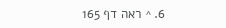6. ^ ראה דף 165